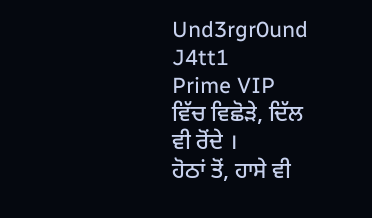Und3rgr0und J4tt1
Prime VIP
ਵਿੱਚ ਵਿਛੋੜੇ, ਦਿੱਲ ਵੀ ਰੋਂਦੇ ।
ਹੋਠਾਂ ਤੋਂ, ਹਾਸੇ ਵੀ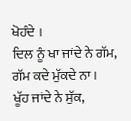ਖੋਹੰਦੇ ।
ਦਿਲ ਨੂੰ ਖਾ ਜਾਂਦੇ ਨੇ ਗੱਮ, ਗੱਮ ਕਦੇ ਮੁੱਕਦੇ ਨਾ ।
ਖੂੱਹ ਜਾਂਦੇ ਨੇ ਸੁੱਕ,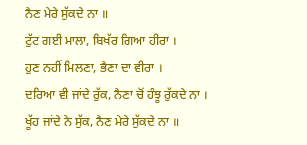ਨੈਣ ਮੇਰੇ ਸੁੱਕਦੇ ਨਾ ॥
ਟੁੱਟ ਗਈ ਮਾਲਾ, ਬਿਖੱਰ ਗਿਆ ਹੀਰਾ ।
ਹੁਣ ਨਹੀਂ ਮਿਲਣਾ, ਭੈਣਾ ਦਾ ਵੀਰਾ ।
ਦਰਿਆ ਵੀ ਜਾਂਦੇ ਰੁੱਕ, ਨੈਣਾ ਚੋਂ ਹੰਝੂ ਰੁੱਕਦੇ ਨਾ ।
ਖੂੱਹ ਜਾਂਦੇ ਨੇ ਸੁੱਕ, ਨੈਣ ਮੇਰੇ ਸੁੱਕਦੇ ਨਾ ॥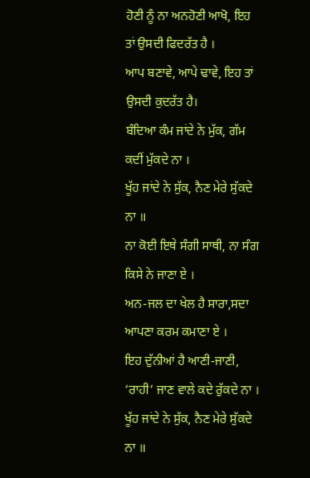ਹੋਣੀ ਨੂੰ ਨਾ ਅਨਹੋਣੀ ਆਖੋ, ਇਹ ਤਾਂ ਉਸਦੀ ਫਿਦਰੱਤ ਹੈ ।
ਆਪ ਬਣਾਵੇ, ਆਪੇ ਢਾਵੇ, ਇਹ ਤਾਂ ਉਸਦੀ ਕੁਦਰੱਤ ਹੈ।
ਬੰਦਿਆ ਕੰਮ ਜਾਂਦੇ ਨੇ ਮੁੱਕ, ਗੱਮ ਕਦੀਂ ਮੁੱਕਦੇ ਨਾ ।
ਖੂੱਹ ਜਾਂਦੇ ਨੇ ਸੁੱਕ, ਨੈਣ ਮੇਰੇ ਸੁੱਕਦੇ ਨਾ ॥
ਨਾ ਕੋਈ ਇਥੇ ਸੰਗੀ ਸਾਥੀ, ਨਾ ਸੰਗ ਕਿਸੇ ਨੇ ਜਾਣਾ ਏ ।
ਅਨ-ਜਲ ਦਾ ਖੇਲ ਹੈ ਸਾਰਾ,ਸਦਾ ਆਪਣਾ ਕਰਮ ਕਮਾਣਾ ਏ ।
ਇਹ ਦੁੱਨੀਆਂ ਹੈ ਆਣੀ-ਜਾਣੀ, ‘ਰਾਹੀ’ ਜਾਣ ਵਾਲੇ ਕਦੇ ਰੁੱਕਦੇ ਨਾ ।
ਖੂੱਹ ਜਾਂਦੇ ਨੇ ਸੁੱਕ, ਨੈਣ ਮੇਰੇ ਸੁੱਕਦੇ ਨਾ ॥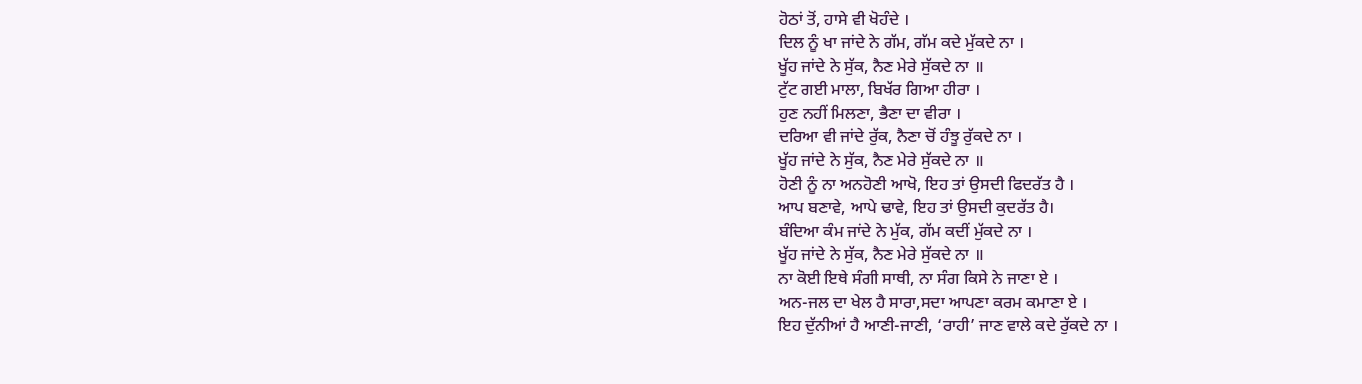ਹੋਠਾਂ ਤੋਂ, ਹਾਸੇ ਵੀ ਖੋਹੰਦੇ ।
ਦਿਲ ਨੂੰ ਖਾ ਜਾਂਦੇ ਨੇ ਗੱਮ, ਗੱਮ ਕਦੇ ਮੁੱਕਦੇ ਨਾ ।
ਖੂੱਹ ਜਾਂਦੇ ਨੇ ਸੁੱਕ, ਨੈਣ ਮੇਰੇ ਸੁੱਕਦੇ ਨਾ ॥
ਟੁੱਟ ਗਈ ਮਾਲਾ, ਬਿਖੱਰ ਗਿਆ ਹੀਰਾ ।
ਹੁਣ ਨਹੀਂ ਮਿਲਣਾ, ਭੈਣਾ ਦਾ ਵੀਰਾ ।
ਦਰਿਆ ਵੀ ਜਾਂਦੇ ਰੁੱਕ, ਨੈਣਾ ਚੋਂ ਹੰਝੂ ਰੁੱਕਦੇ ਨਾ ।
ਖੂੱਹ ਜਾਂਦੇ ਨੇ ਸੁੱਕ, ਨੈਣ ਮੇਰੇ ਸੁੱਕਦੇ ਨਾ ॥
ਹੋਣੀ ਨੂੰ ਨਾ ਅਨਹੋਣੀ ਆਖੋ, ਇਹ ਤਾਂ ਉਸਦੀ ਫਿਦਰੱਤ ਹੈ ।
ਆਪ ਬਣਾਵੇ, ਆਪੇ ਢਾਵੇ, ਇਹ ਤਾਂ ਉਸਦੀ ਕੁਦਰੱਤ ਹੈ।
ਬੰਦਿਆ ਕੰਮ ਜਾਂਦੇ ਨੇ ਮੁੱਕ, ਗੱਮ ਕਦੀਂ ਮੁੱਕਦੇ ਨਾ ।
ਖੂੱਹ ਜਾਂਦੇ ਨੇ ਸੁੱਕ, ਨੈਣ ਮੇਰੇ ਸੁੱਕਦੇ ਨਾ ॥
ਨਾ ਕੋਈ ਇਥੇ ਸੰਗੀ ਸਾਥੀ, ਨਾ ਸੰਗ ਕਿਸੇ ਨੇ ਜਾਣਾ ਏ ।
ਅਨ-ਜਲ ਦਾ ਖੇਲ ਹੈ ਸਾਰਾ,ਸਦਾ ਆਪਣਾ ਕਰਮ ਕਮਾਣਾ ਏ ।
ਇਹ ਦੁੱਨੀਆਂ ਹੈ ਆਣੀ-ਜਾਣੀ, ‘ਰਾਹੀ’ ਜਾਣ ਵਾਲੇ ਕਦੇ ਰੁੱਕਦੇ ਨਾ ।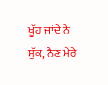ਖੂੱਹ ਜਾਂਦੇ ਨੇ ਸੁੱਕ, ਨੈਣ ਮੇਰੇ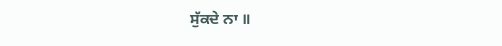ਸੁੱਕਦੇ ਨਾ ॥